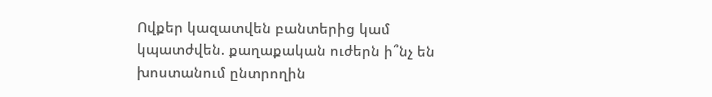Ովքեր կազատվեն բանտերից կամ կպատժվեն. քաղաքական ուժերն ի՞նչ են խոստանում ընտրողին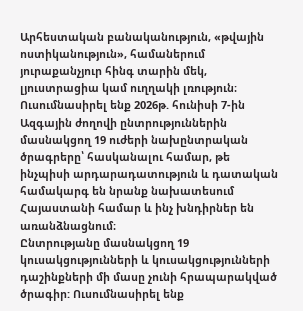Արհեստական բանականություն, «թվային ոստիկանություն», համաներում յուրաքանչյուր հինգ տարին մեկ, լյուստրացիա կամ ուղղակի լռություն։ Ուսումնասիրել ենք 2026թ. հունիսի 7-ին Ազգային ժողովի ընտրություններին մասնակցող 19 ուժերի նախընտրական ծրագրերը՝ հասկանալու համար, թե ինչպիսի արդարադատություն և դատական համակարգ են նրանք նախատեսում Հայաստանի համար և ինչ խնդիրներ են առանձնացնում։
Ընտրությանը մասնակցող 19 կուսակցությունների և կուսակցությունների դաշինքների մի մասը չունի հրապարակված ծրագիր: Ուսումնասիրել ենք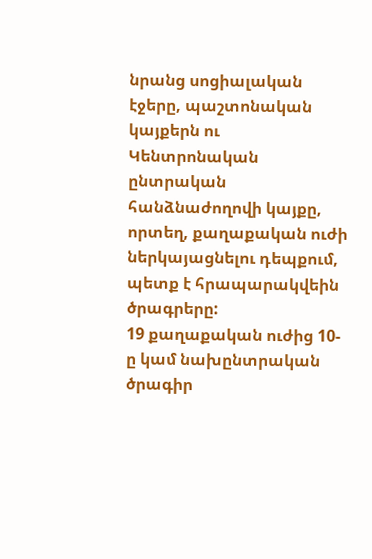նրանց սոցիալական էջերը, պաշտոնական կայքերն ու Կենտրոնական ընտրական հանձնաժողովի կայքը, որտեղ, քաղաքական ուժի ներկայացնելու դեպքում, պետք է հրապարակվեին ծրագրերը:
19 քաղաքական ուժից 10-ը կամ նախընտրական ծրագիր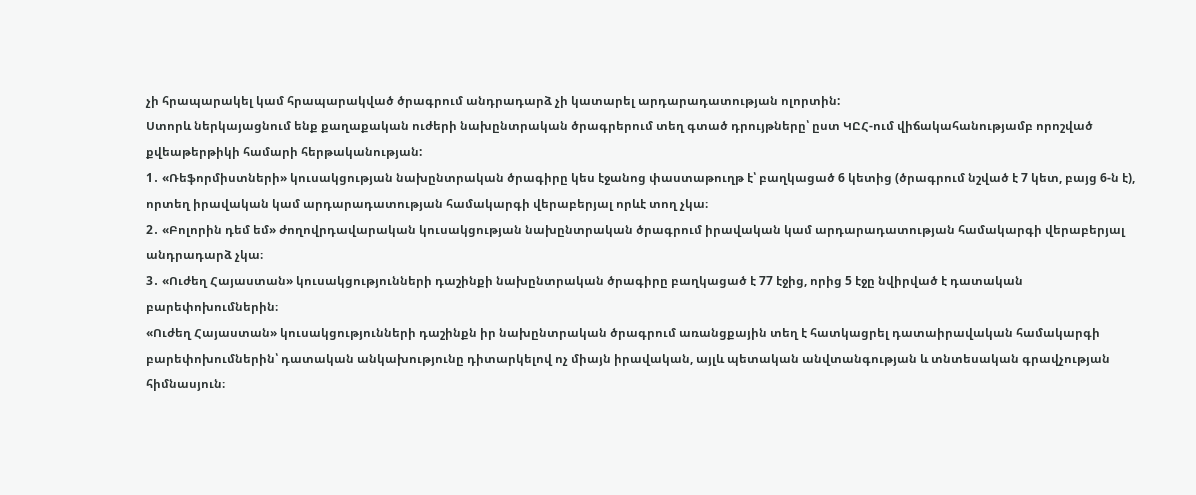չի հրապարակել կամ հրապարակված ծրագրում անդրադարձ չի կատարել արդարադատության ոլորտին:
Ստորև ներկայացնում ենք քաղաքական ուժերի նախընտրական ծրագրերում տեղ գտած դրույթները՝ ըստ ԿԸՀ-ում վիճակահանությամբ որոշված քվեաթերթիկի համարի հերթականության:
1․ «Ռեֆորմիստների» կուսակցության նախընտրական ծրագիրը կես էջանոց փաստաթուղթ է՝ բաղկացած 6 կետից (ծրագրում նշված է 7 կետ, բայց 6-ն է), որտեղ իրավական կամ արդարադատության համակարգի վերաբերյալ որևէ տող չկա։
2․ «Բոլորին դեմ եմ» ժողովրդավարական կուսակցության նախընտրական ծրագրում իրավական կամ արդարադատության համակարգի վերաբերյալ անդրադարձ չկա։
3․ «Ուժեղ Հայաստան» կուսակցությունների դաշինքի նախընտրական ծրագիրը բաղկացած է 77 էջից, որից 5 էջը նվիրված է դատական բարեփոխումներին։
«Ուժեղ Հայաստան» կուսակցությունների դաշինքն իր նախընտրական ծրագրում առանցքային տեղ է հատկացրել դատաիրավական համակարգի բարեփոխումներին՝ դատական անկախությունը դիտարկելով ոչ միայն իրավական, այլև պետական անվտանգության և տնտեսական գրավչության հիմնասյուն։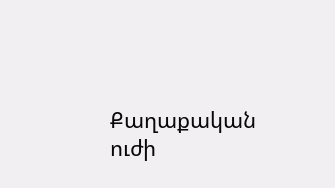Քաղաքական ուժի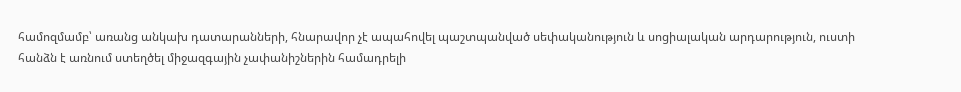համոզմամբ՝ առանց անկախ դատարանների, հնարավոր չէ ապահովել պաշտպանված սեփականություն և սոցիալական արդարություն, ուստի հանձն է առնում ստեղծել միջազգային չափանիշներին համադրելի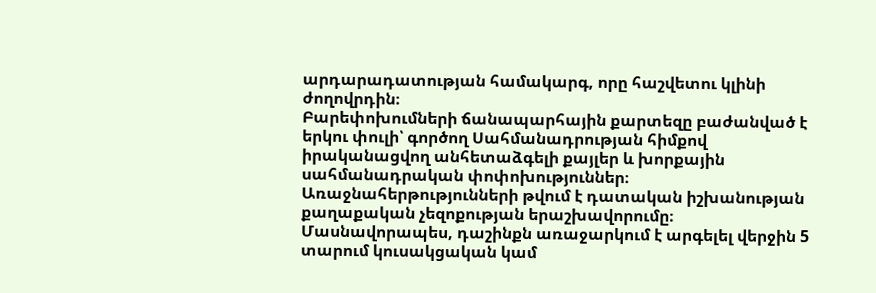արդարադատության համակարգ, որը հաշվետու կլինի ժողովրդին։
Բարեփոխումների ճանապարհային քարտեզը բաժանված է երկու փուլի՝ գործող Սահմանադրության հիմքով իրականացվող անհետաձգելի քայլեր և խորքային սահմանադրական փոփոխություններ։ Առաջնահերթությունների թվում է դատական իշխանության քաղաքական չեզոքության երաշխավորումը։ Մասնավորապես, դաշինքն առաջարկում է արգելել վերջին 5 տարում կուսակցական կամ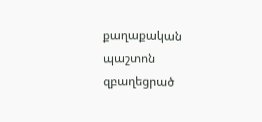քաղաքական պաշտոն զբաղեցրած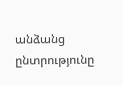անձանց ընտրությունը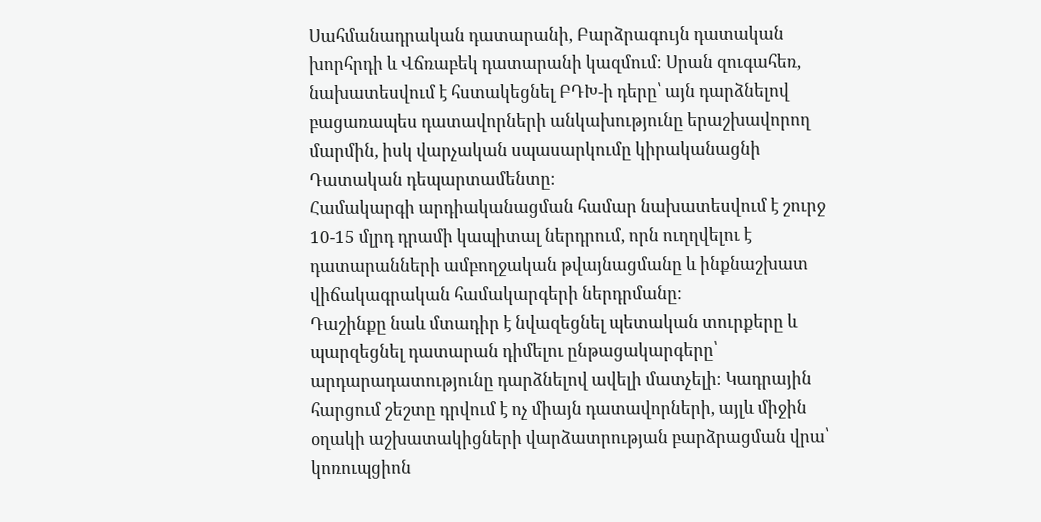Սահմանադրական դատարանի, Բարձրագույն դատական խորհրդի և Վճռաբեկ դատարանի կազմում։ Սրան զուգահեռ, նախատեսվում է հստակեցնել ԲԴԽ-ի դերը՝ այն դարձնելով բացառապես դատավորների անկախությունը երաշխավորող մարմին, իսկ վարչական սպասարկումը կիրականացնի Դատական դեպարտամենտը։
Համակարգի արդիականացման համար նախատեսվում է շուրջ 10-15 մլրդ դրամի կապիտալ ներդրում, որն ուղղվելու է դատարանների ամբողջական թվայնացմանը և ինքնաշխատ վիճակագրական համակարգերի ներդրմանը։
Դաշինքը նաև մտադիր է նվազեցնել պետական տուրքերը և պարզեցնել դատարան դիմելու ընթացակարգերը՝ արդարադատությունը դարձնելով ավելի մատչելի։ Կադրային հարցում շեշտը դրվում է ոչ միայն դատավորների, այլև միջին օղակի աշխատակիցների վարձատրության բարձրացման վրա՝ կոռուպցիոն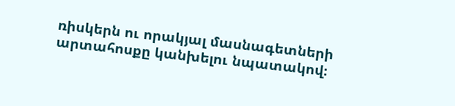ռիսկերն ու որակյալ մասնագետների արտահոսքը կանխելու նպատակով։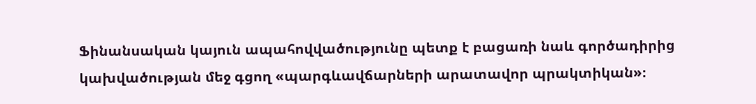Ֆինանսական կայուն ապահովվածությունը պետք է բացառի նաև գործադիրից կախվածության մեջ գցող «պարգևավճարների արատավոր պրակտիկան»։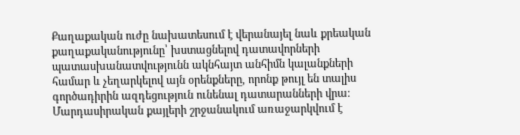Քաղաքական ուժը նախատեսում է վերանայել նաև քրեական քաղաքականությունը՝ խստացնելով դատավորների պատասխանատվությունն ակնհայտ անհիմն կալանքների համար և չեղարկելով այն օրենքները, որոնք թույլ են տալիս գործադիրին ազդեցություն ունենալ դատարանների վրա։
Մարդասիրական քայլերի շրջանակում առաջարկվում է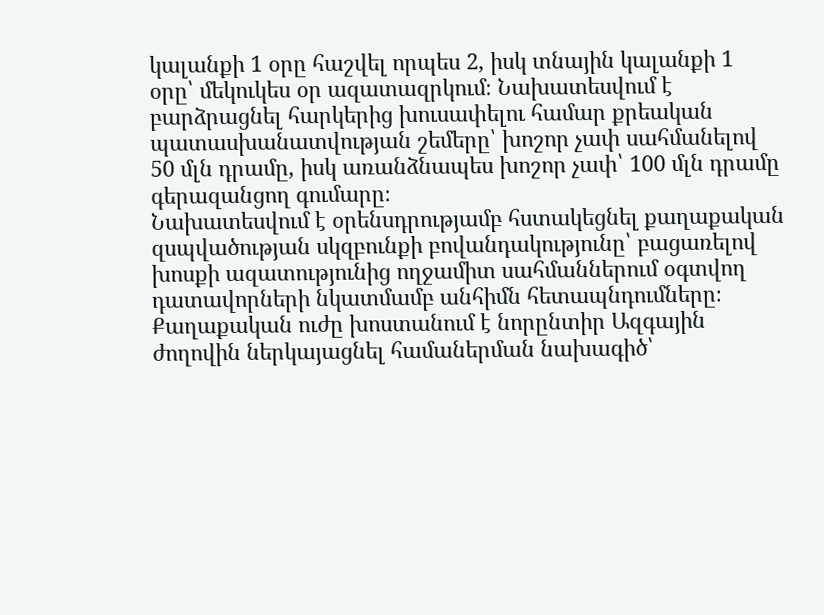կալանքի 1 օրը հաշվել որպես 2, իսկ տնային կալանքի 1 օրը՝ մեկուկես օր ազատազրկում։ Նախատեսվում է բարձրացնել հարկերից խուսափելու համար քրեական պատասխանատվության շեմերը՝ խոշոր չափ սահմանելով 50 մլն դրամը, իսկ առանձնապես խոշոր չափ՝ 100 մլն դրամը գերազանցող գումարը։
Նախատեսվում է օրենսդրությամբ հստակեցնել քաղաքական զսպվածության սկզբունքի բովանդակությունը՝ բացառելով խոսքի ազատությունից ողջամիտ սահմաններում օգտվող դատավորների նկատմամբ անհիմն հետապնդումները։
Քաղաքական ուժը խոստանում է նորընտիր Ազգային ժողովին ներկայացնել համաներման նախագիծ՝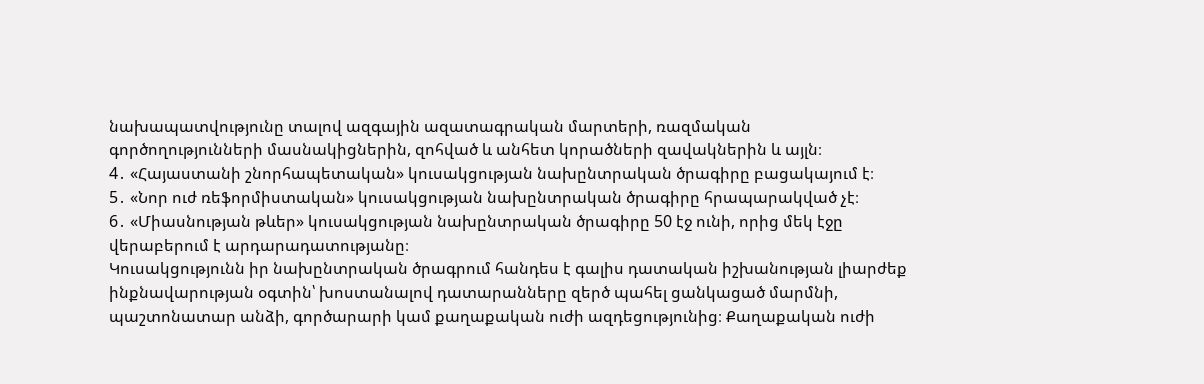նախապատվությունը տալով ազգային ազատագրական մարտերի, ռազմական գործողությունների մասնակիցներին, զոհված և անհետ կորածների զավակներին և այլն։
4․ «Հայաստանի շնորհապետական» կուսակցության նախընտրական ծրագիրը բացակայում է։
5․ «Նոր ուժ ռեֆորմիստական» կուսակցության նախընտրական ծրագիրը հրապարակված չէ։
6․ «Միասնության թևեր» կուսակցության նախընտրական ծրագիրը 50 էջ ունի, որից մեկ էջը վերաբերում է արդարադատությանը։
Կուսակցությունն իր նախընտրական ծրագրում հանդես է գալիս դատական իշխանության լիարժեք ինքնավարության օգտին՝ խոստանալով դատարանները զերծ պահել ցանկացած մարմնի, պաշտոնատար անձի, գործարարի կամ քաղաքական ուժի ազդեցությունից։ Քաղաքական ուժի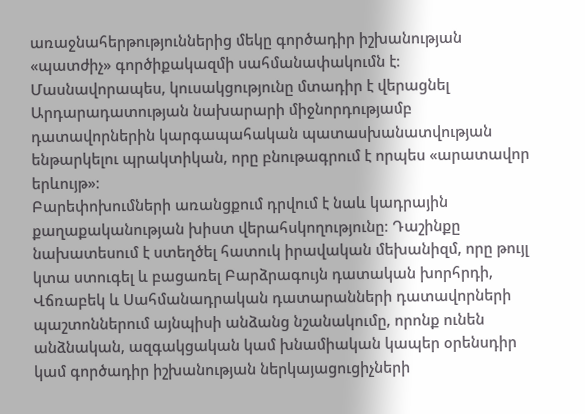առաջնահերթություններից մեկը գործադիր իշխանության «պատժիչ» գործիքակազմի սահմանափակումն է։ Մասնավորապես, կուսակցությունը մտադիր է վերացնել Արդարադատության նախարարի միջնորդությամբ դատավորներին կարգապահական պատասխանատվության ենթարկելու պրակտիկան, որը բնութագրում է որպես «արատավոր երևույթ»։
Բարեփոխումների առանցքում դրվում է նաև կադրային քաղաքականության խիստ վերահսկողությունը։ Դաշինքը նախատեսում է ստեղծել հատուկ իրավական մեխանիզմ, որը թույլ կտա ստուգել և բացառել Բարձրագույն դատական խորհրդի, Վճռաբեկ և Սահմանադրական դատարանների դատավորների պաշտոններում այնպիսի անձանց նշանակումը, որոնք ունեն անձնական, ազգակցական կամ խնամիական կապեր օրենսդիր կամ գործադիր իշխանության ներկայացուցիչների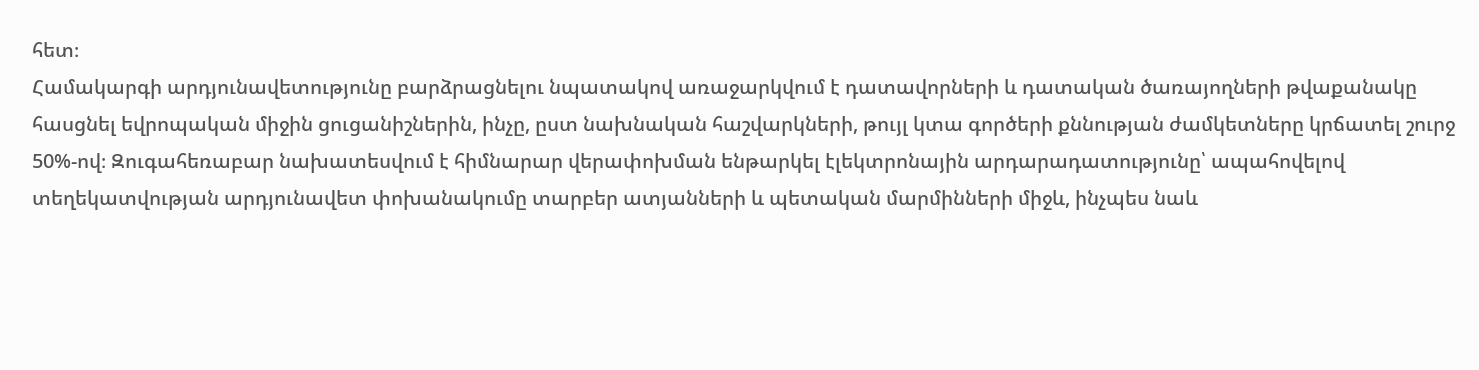հետ։
Համակարգի արդյունավետությունը բարձրացնելու նպատակով առաջարկվում է դատավորների և դատական ծառայողների թվաքանակը հասցնել եվրոպական միջին ցուցանիշներին, ինչը, ըստ նախնական հաշվարկների, թույլ կտա գործերի քննության ժամկետները կրճատել շուրջ 50%-ով։ Զուգահեռաբար նախատեսվում է հիմնարար վերափոխման ենթարկել էլեկտրոնային արդարադատությունը՝ ապահովելով տեղեկատվության արդյունավետ փոխանակումը տարբեր ատյանների և պետական մարմինների միջև, ինչպես նաև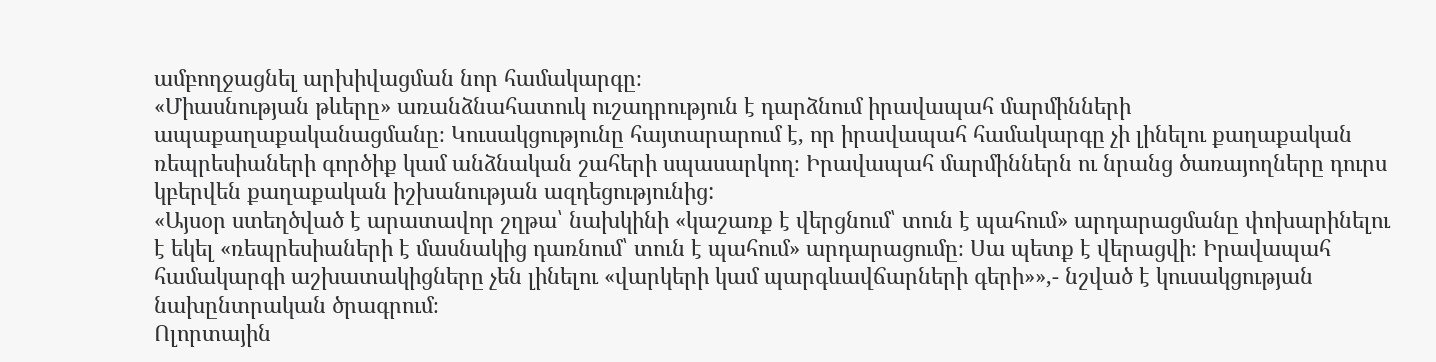ամբողջացնել արխիվացման նոր համակարգը։
«Միասնության թևերը» առանձնահատուկ ուշադրություն է դարձնում իրավապահ մարմինների ապաքաղաքականացմանը։ Կուսակցությունը հայտարարում է, որ իրավապահ համակարգը չի լինելու քաղաքական ռեպրեսիաների գործիք կամ անձնական շահերի սպասարկող։ Իրավապահ մարմիններն ու նրանց ծառայողները դուրս կբերվեն քաղաքական իշխանության ազդեցությունից:
«Այսօր ստեղծված է արատավոր շղթա՝ նախկինի «կաշառք է վերցնում՝ տուն է պահում» արդարացմանը փոխարինելու է եկել «ռեպրեսիաների է մասնակից դառնում՝ տուն է պահում» արդարացումը։ Սա պետք է վերացվի։ Իրավապահ համակարգի աշխատակիցները չեն լինելու «վարկերի կամ պարգևավճարների գերի»»,- նշված է կուսակցության նախընտրական ծրագրում։
Ոլորտային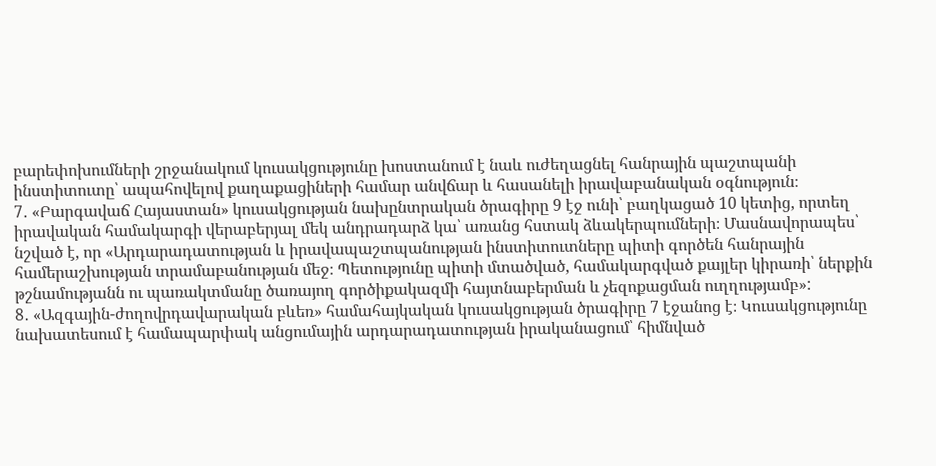բարեփոխումների շրջանակում կուսակցությունը խոստանում է նաև ուժեղացնել հանրային պաշտպանի ինստիտուտը՝ ապահովելով քաղաքացիների համար անվճար և հասանելի իրավաբանական օգնություն։
7․ «Բարգավաճ Հայաստան» կուսակցության նախընտրական ծրագիրը 9 էջ ունի՝ բաղկացած 10 կետից, որտեղ իրավական համակարգի վերաբերյալ մեկ անդրադարձ կա՝ առանց հստակ ձևակերպումների։ Մասնավորապես՝ նշված է, որ «Արդարադատության և իրավապաշտպանության ինստիտուտները պիտի գործեն հանրային համերաշխության տրամաբանության մեջ։ Պետությունը պիտի մտածված, համակարգված քայլեր կիրառի՝ ներքին թշնամությանն ու պառակտմանը ծառայող գործիքակազմի հայտնաբերման և չեզոքացման ուղղությամբ»:
8․ «Ազգային-ժողովրդավարական բևեռ» համահայկական կուսակցության ծրագիրը 7 էջանոց է։ Կուսակցությունը նախատեսում է համապարփակ անցումային արդարադատության իրականացում՝ հիմնված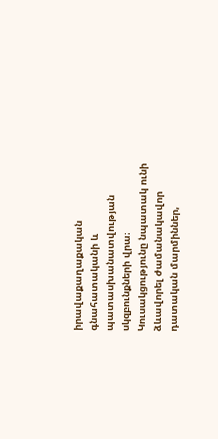իրավաքաղաքական գնահատականի և պատասխանատվության սկզբունքների վրա։
Կուսակցությունը նպատակ ունի ձևավորել ժամանակավոր դատական մարմիններ,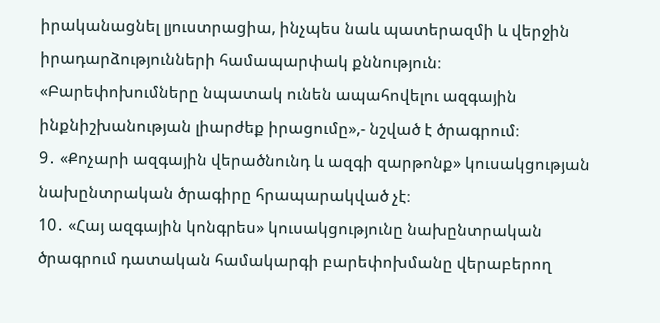իրականացնել լյուստրացիա, ինչպես նաև պատերազմի և վերջին իրադարձությունների համապարփակ քննություն։
«Բարեփոխումները նպատակ ունեն ապահովելու ազգային ինքնիշխանության լիարժեք իրացումը»,- նշված է ծրագրում։
9․ «Քոչարի ազգային վերածնունդ և ազգի զարթոնք» կուսակցության նախընտրական ծրագիրը հրապարակված չէ։
10․ «Հայ ազգային կոնգրես» կուսակցությունը նախընտրական ծրագրում դատական համակարգի բարեփոխմանը վերաբերող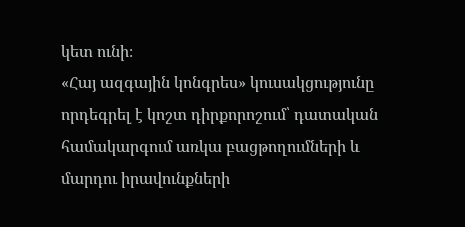կետ ունի։
«Հայ ազգային կոնգրես» կուսակցությունը որդեգրել է կոշտ դիրքորոշում՝ դատական համակարգում առկա բացթողումների և մարդու իրավունքների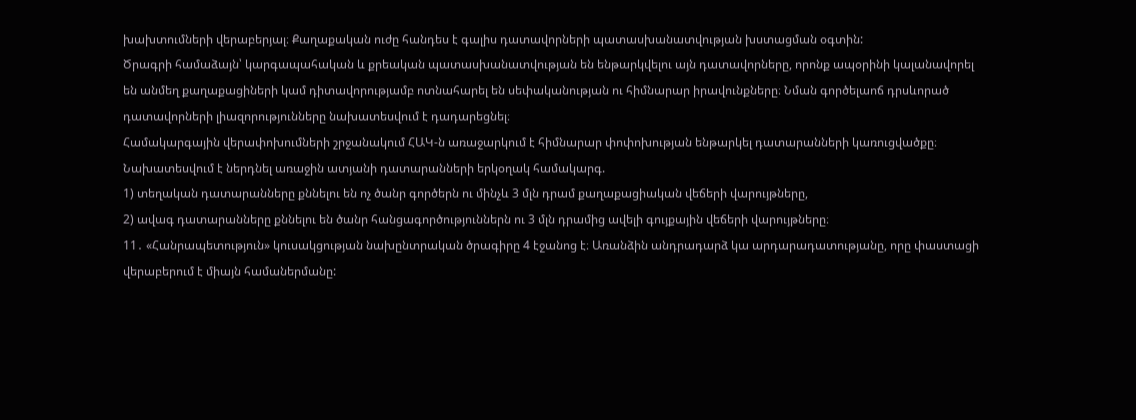խախտումների վերաբերյալ։ Քաղաքական ուժը հանդես է գալիս դատավորների պատասխանատվության խստացման օգտին:
Ծրագրի համաձայն՝ կարգապահական և քրեական պատասխանատվության են ենթարկվելու այն դատավորները, որոնք ապօրինի կալանավորել են անմեղ քաղաքացիների կամ դիտավորությամբ ոտնահարել են սեփականության ու հիմնարար իրավունքները։ Նման գործելաոճ դրսևորած դատավորների լիազորությունները նախատեսվում է դադարեցնել։
Համակարգային վերափոխումների շրջանակում ՀԱԿ-ն առաջարկում է հիմնարար փոփոխության ենթարկել դատարանների կառուցվածքը։ Նախատեսվում է ներդնել առաջին ատյանի դատարանների երկօղակ համակարգ.
1) տեղական դատարանները քննելու են ոչ ծանր գործերն ու մինչև 3 մլն դրամ քաղաքացիական վեճերի վարույթները,
2) ավագ դատարանները քննելու են ծանր հանցագործություններն ու 3 մլն դրամից ավելի գույքային վեճերի վարույթները։
11․ «Հանրապետություն» կուսակցության նախընտրական ծրագիրը 4 էջանոց է։ Առանձին անդրադարձ կա արդարադատությանը, որը փաստացի վերաբերում է միայն համաներմանը: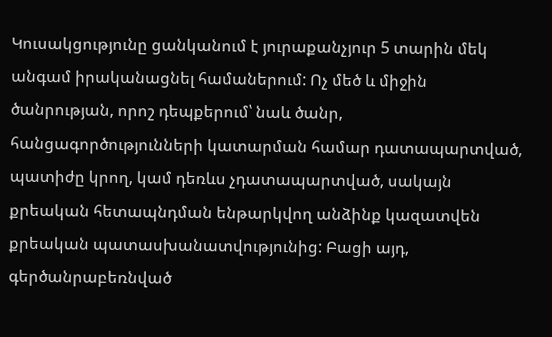Կուսակցությունը ցանկանում է յուրաքանչյուր 5 տարին մեկ անգամ իրականացնել համաներում: Ոչ մեծ և միջին ծանրության, որոշ դեպքերում՝ նաև ծանր, հանցագործությունների կատարման համար դատապարտված, պատիժը կրող, կամ դեռևս չդատապարտված, սակայն քրեական հետապնդման ենթարկվող անձինք կազատվեն քրեական պատասխանատվությունից: Բացի այդ, գերծանրաբեռնված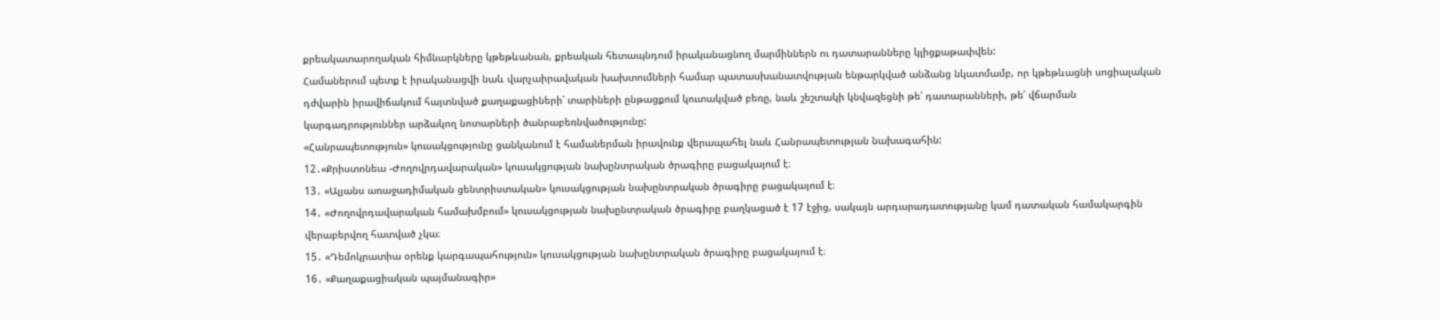քրեակատարողական հիմնարկները կթեթևանան, քրեական հետապնդում իրականացնող մարմիններն ու դատարանները կլիցքաթափվեն:
Համաներում պետք է իրականացվի նաև վարչաիրավական խախտումների համար պատասխանատվության ենթարկված անձանց նկատմամբ, որ կթեթևացնի սոցիալական դժվարին իրավիճակում հայտնված քաղաքացիների՝ տարիների ընթացքում կուտակված բեռը, նաև շեշտակի կնվազեցնի թե՛ դատարանների, թե՛ վճարման կարգադրություններ արձակող նոտարների ծանրաբեռնվածությունը:
«Հանրապետություն» կուսակցությունը ցանկանում է համաներման իրավունք վերապահել նաև Հանրապետության նախագահին:
12․«Քրիստոնեա -Ժողովրդավարական» կուսակցության նախընտրական ծրագիրը բացակայում է։
13․ «Ալյանս առաջադիմական ցենտրիստական» կուսակցության նախընտրական ծրագիրը բացակայում է։
14․ «Ժողովրդավարական համախմբում» կուսակցության նախընտրական ծրագիրը բաղկացած է 17 էջից, սակայն արդարադատությանը կամ դատական համակարգին վերաբերվող հատված չկա։
15․ «Դեմոկրատիա օրենք կարգապահություն» կուսակցության նախընտրական ծրագիրը բացակայում է։
16․ «Քաղաքացիական պայմանագիր»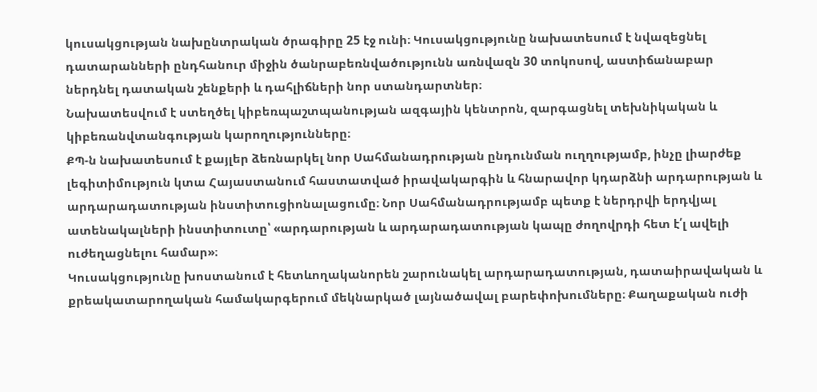կուսակցության նախընտրական ծրագիրը 25 էջ ունի։ Կուսակցությունը նախատեսում է նվազեցնել դատարանների ընդհանուր միջին ծանրաբեռնվածությունն առնվազն 30 տոկոսով, աստիճանաբար ներդնել դատական շենքերի և դահլիճների նոր ստանդարտներ։
Նախատեսվում է ստեղծել կիբեռպաշտպանության ազգային կենտրոն, զարգացնել տեխնիկական և կիբեռանվտանգության կարողությունները։
ՔՊ-ն նախատեսում է քայլեր ձեռնարկել նոր Սահմանադրության ընդունման ուղղությամբ, ինչը լիարժեք լեգիտիմություն կտա Հայաստանում հաստատված իրավակարգին և հնարավոր կդարձնի արդարության և արդարադատության ինստիտուցիոնալացումը։ Նոր Սահմանադրությամբ պետք է ներդրվի երդվյալ ատենակալների ինստիտուտը՝ «արդարության և արդարադատության կապը ժողովրդի հետ է՛լ ավելի ուժեղացնելու համար»։
Կուսակցությունը խոստանում է հետևողականորեն շարունակել արդարադատության, դատաիրավական և քրեակատարողական համակարգերում մեկնարկած լայնածավալ բարեփոխումները։ Քաղաքական ուժի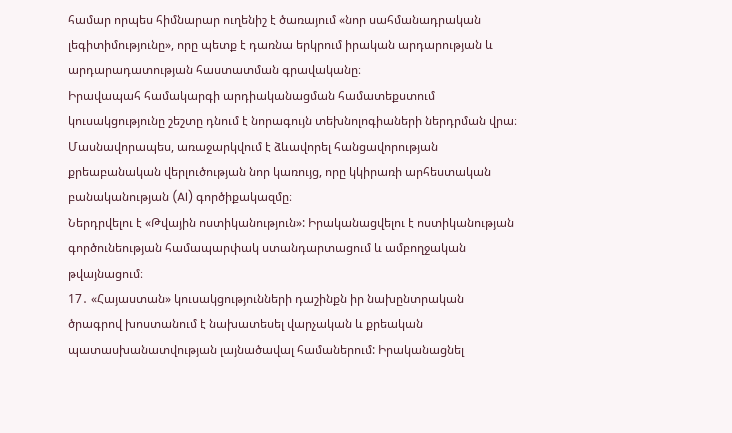համար որպես հիմնարար ուղենիշ է ծառայում «նոր սահմանադրական լեգիտիմությունը», որը պետք է դառնա երկրում իրական արդարության և արդարադատության հաստատման գրավականը։
Իրավապահ համակարգի արդիականացման համատեքստում կուսակցությունը շեշտը դնում է նորագույն տեխնոլոգիաների ներդրման վրա։ Մասնավորապես, առաջարկվում է ձևավորել հանցավորության քրեաբանական վերլուծության նոր կառույց, որը կկիրառի արհեստական բանականության (AI) գործիքակազմը։
Ներդրվելու է «Թվային ոստիկանություն»: Իրականացվելու է ոստիկանության գործունեության համապարփակ ստանդարտացում և ամբողջական թվայնացում։
17․ «Հայաստան» կուսակցությունների դաշինքն իր նախընտրական ծրագրով խոստանում է նախատեսել վարչական և քրեական պատասխանատվության լայնածավալ համաներում: Իրականացնել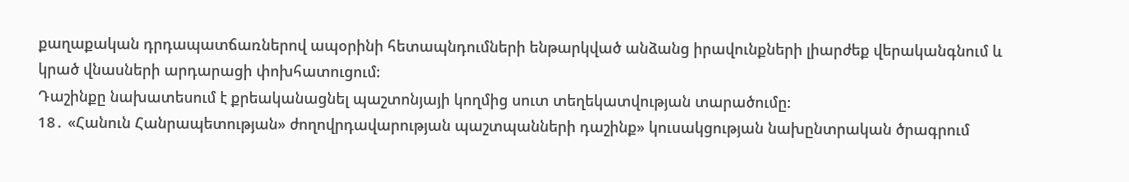քաղաքական դրդապատճառներով ապօրինի հետապնդումների ենթարկված անձանց իրավունքների լիարժեք վերականգնում և կրած վնասների արդարացի փոխհատուցում:
Դաշինքը նախատեսում է քրեականացնել պաշտոնյայի կողմից սուտ տեղեկատվության տարածումը:
18․ «Հանուն Հանրապետության» ժողովրդավարության պաշտպանների դաշինք» կուսակցության նախընտրական ծրագրում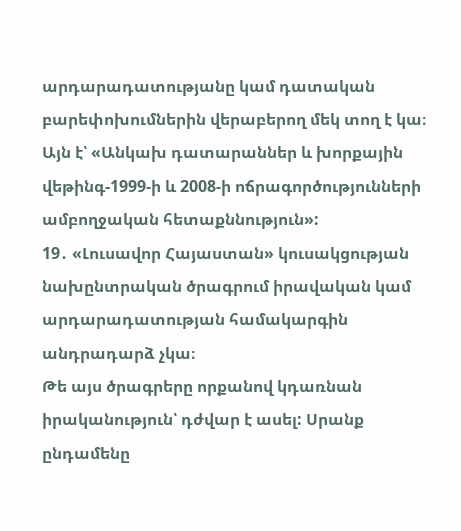արդարադատությանը կամ դատական բարեփոխումներին վերաբերող մեկ տող է կա։ Այն է՝ «Անկախ դատարաններ և խորքային վեթինգ-1999-ի և 2008-ի ոճրագործությունների ամբողջական հետաքննություն»:
19․ «Լուսավոր Հայաստան» կուսակցության նախընտրական ծրագրում իրավական կամ արդարադատության համակարգին անդրադարձ չկա։
Թե այս ծրագրերը որքանով կդառնան իրականություն՝ դժվար է ասել: Սրանք ընդամենը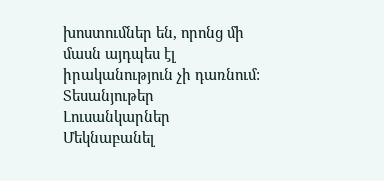խոստումներ են, որոնց մի մասն այդպես էլ իրականություն չի դառնում:
Տեսանյութեր
Լուսանկարներ
Մեկնաբանել